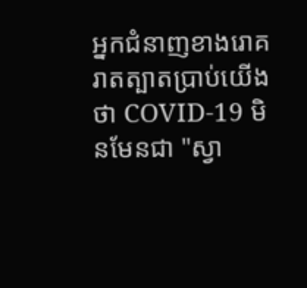អ្នកជំនាញខាងរោគរាតត្បាតប្រាប់យើងថា COVID-19 មិនមែនជា "ស្វា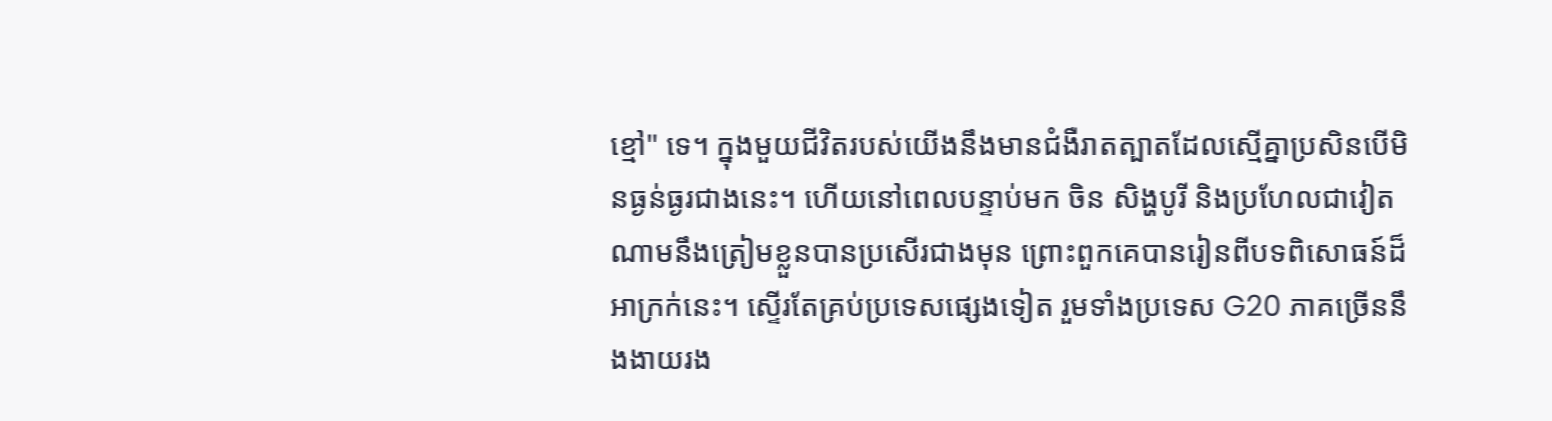ខ្មៅ" ទេ។ ក្នុងមួយជីវិតរបស់យើងនឹងមានជំងឺរាតត្បាតដែលស្មើគ្នាប្រសិនបើមិនធ្ងន់ធ្ងរជាងនេះ។ ហើយនៅពេលបន្ទាប់មក ចិន សិង្ហបូរី និងប្រហែលជាវៀតណាមនឹងត្រៀមខ្លួនបានប្រសើរជាងមុន ព្រោះពួកគេបានរៀនពីបទពិសោធន៍ដ៏អាក្រក់នេះ។ ស្ទើរតែគ្រប់ប្រទេសផ្សេងទៀត រួមទាំងប្រទេស G20 ភាគច្រើននឹងងាយរង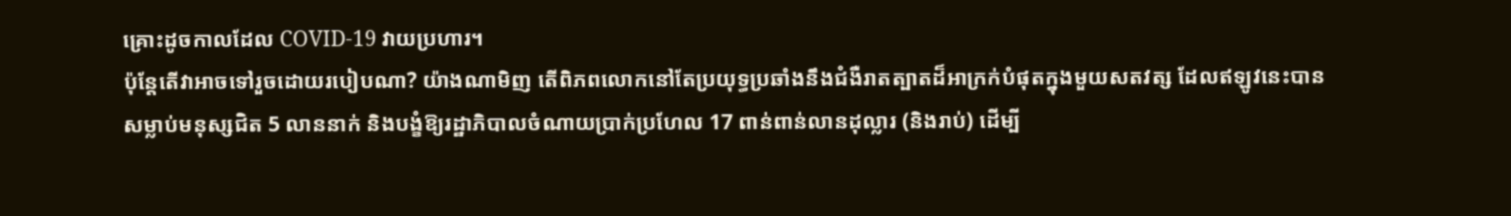គ្រោះដូចកាលដែល COVID-19 វាយប្រហារ។
ប៉ុន្តែតើវាអាចទៅរួចដោយរបៀបណា? យ៉ាងណាមិញ តើពិភពលោកនៅតែប្រយុទ្ធប្រឆាំងនឹងជំងឺរាតត្បាតដ៏អាក្រក់បំផុតក្នុងមួយសតវត្ស ដែលឥឡូវនេះបានសម្លាប់មនុស្សជិត 5 លាននាក់ និងបង្ខំឱ្យរដ្ឋាភិបាលចំណាយប្រាក់ប្រហែល 17 ពាន់ពាន់លានដុល្លារ (និងរាប់) ដើម្បី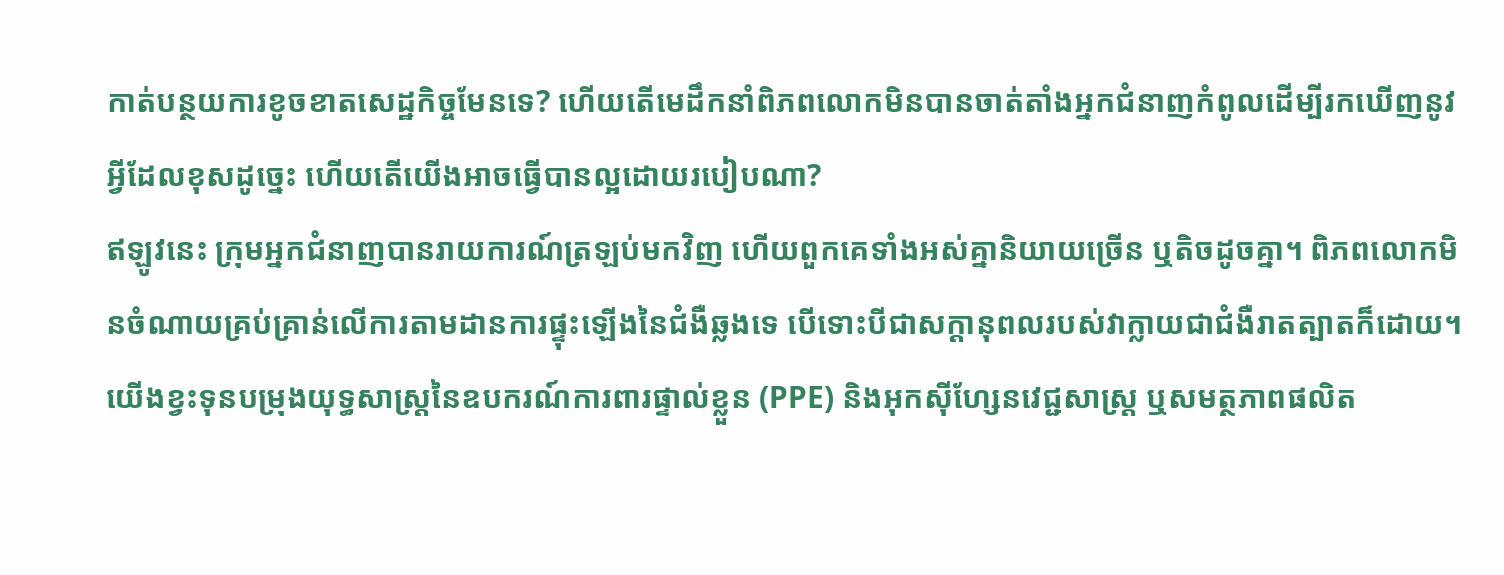កាត់បន្ថយការខូចខាតសេដ្ឋកិច្ចមែនទេ? ហើយតើមេដឹកនាំពិភពលោកមិនបានចាត់តាំងអ្នកជំនាញកំពូលដើម្បីរកឃើញនូវអ្វីដែលខុសដូច្នេះ ហើយតើយើងអាចធ្វើបានល្អដោយរបៀបណា?
ឥឡូវនេះ ក្រុមអ្នកជំនាញបានរាយការណ៍ត្រឡប់មកវិញ ហើយពួកគេទាំងអស់គ្នានិយាយច្រើន ឬតិចដូចគ្នា។ ពិភពលោកមិនចំណាយគ្រប់គ្រាន់លើការតាមដានការផ្ទុះឡើងនៃជំងឺឆ្លងទេ បើទោះបីជាសក្តានុពលរបស់វាក្លាយជាជំងឺរាតត្បាតក៏ដោយ។ យើងខ្វះទុនបម្រុងយុទ្ធសាស្ត្រនៃឧបករណ៍ការពារផ្ទាល់ខ្លួន (PPE) និងអុកស៊ីហ្សែនវេជ្ជសាស្រ្ត ឬសមត្ថភាពផលិត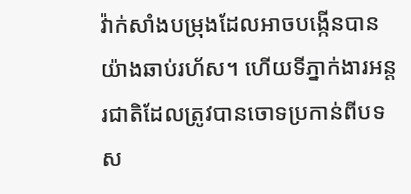វ៉ាក់សាំងបម្រុងដែលអាចបង្កើនបានយ៉ាងឆាប់រហ័ស។ ហើយទីភ្នាក់ងារអន្តរជាតិដែលត្រូវបានចោទប្រកាន់ពីបទស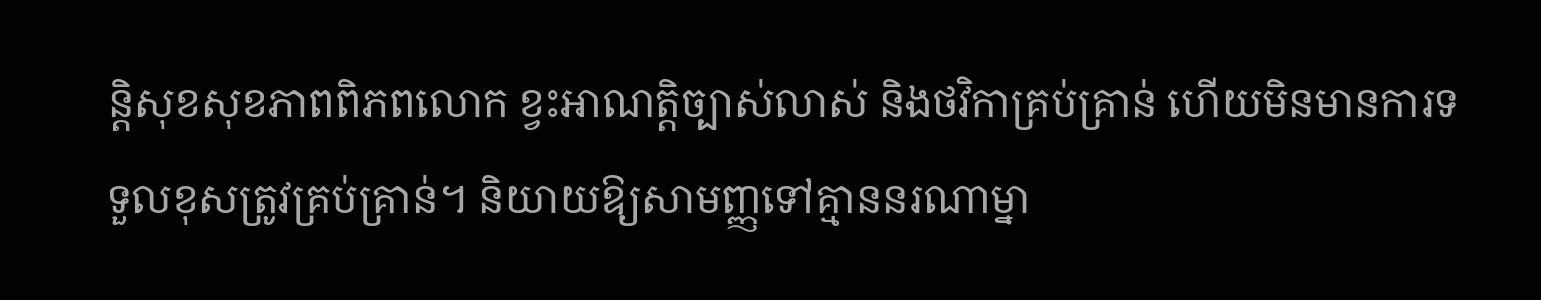ន្តិសុខសុខភាពពិភពលោក ខ្វះអាណត្តិច្បាស់លាស់ និងថវិកាគ្រប់គ្រាន់ ហើយមិនមានការទទួលខុសត្រូវគ្រប់គ្រាន់។ និយាយឱ្យសាមញ្ញទៅគ្មាននរណាម្នា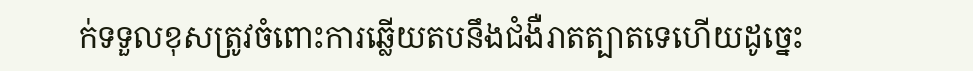ក់ទទួលខុសត្រូវចំពោះការឆ្លើយតបនឹងជំងឺរាតត្បាតទេហើយដូច្នេះ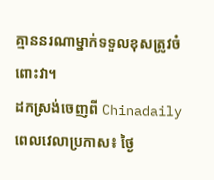គ្មាននរណាម្នាក់ទទួលខុសត្រូវចំពោះវា។
ដកស្រង់ចេញពី Chinadaily
ពេលវេលាប្រកាស៖ ថ្ងៃ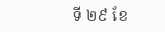ទី ២៩ ខែ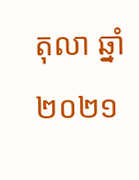តុលា ឆ្នាំ ២០២១